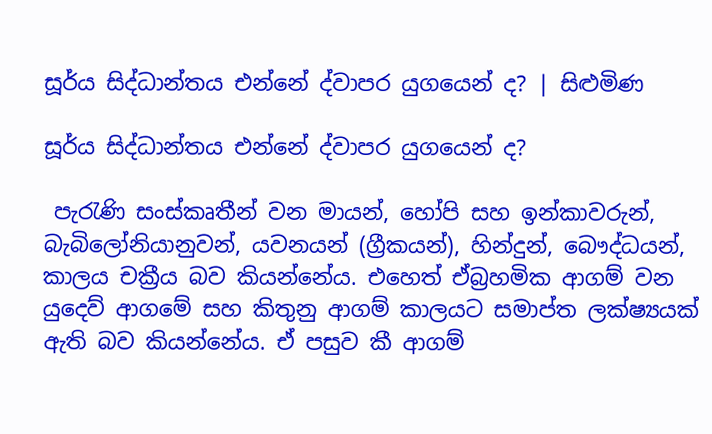සූර්ය සිද්ධාන්තය එන්නේ ද්වාපර යුගයෙන් ද? | සිළුමිණ

සූර්ය සිද්ධාන්තය එන්නේ ද්වාපර යුගයෙන් ද?

 පැරැණි සංස්කෘතීන් වන මායන්, හෝපි සහ ඉන්කාවරුන්, බැබිලෝනියානුවන්, යවනයන් (ග්‍රීකයන්), හින්දුන්, බෞද්ධයන්, කාලය චක්‍රීය බව කියන්නේය. එහෙත් ඒබ්‍රහමික ආගම් වන යුදෙව් ආගමේ සහ කිතුනු ආගම් කාලයට සමාප්ත ලක්ෂ්‍යයක් ඇති බව කියන්නේය. ඒ පසුව කී ආගම්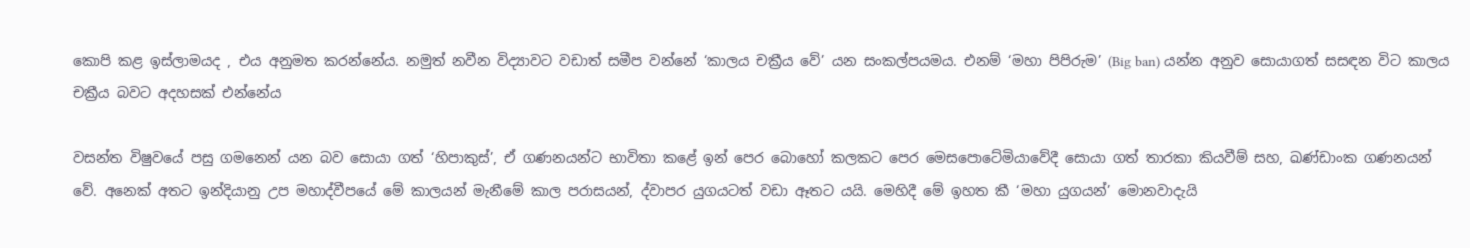කොපි කළ ඉස්ලාමයද , එය අනුමත කරන්නේය. නමුත් නවීන විද්‍යාවට වඩාත් සමීප වන්නේ ‘කාලය චක්‍රීය වේ’ යන සංකල්පයමය. එනම් ‘මහා පිපිරුම’ (Big ban) යන්න අනුව සොයාගත් සසඳන විට කාලය චක්‍රීය බවට අදහසක් එන්නේය

වසන්ත විෂුවයේ පසු ගමනෙන් යන බව සොයා ගත් ‘හිපාකුස්’, ඒ ගණනයන්ට භාවිතා කළේ ඉන් පෙර බොහෝ කලකට පෙර මෙසපොටේමියාවේදී සොයා ගත් තාරකා කියවීම් සහ, ඛණ්ඩාංක ගණනයන් වේ. අනෙක් අතට ඉන්දියානු උප මහාද්වීපයේ මේ කාලයන් මැනීමේ කාල පරාසයන්, ද්වාපර යුගයටත් වඩා ඈතට යයි. මෙහිදී මේ ඉහත කී ‘මහා යුගයන්’ මොනවාදැයි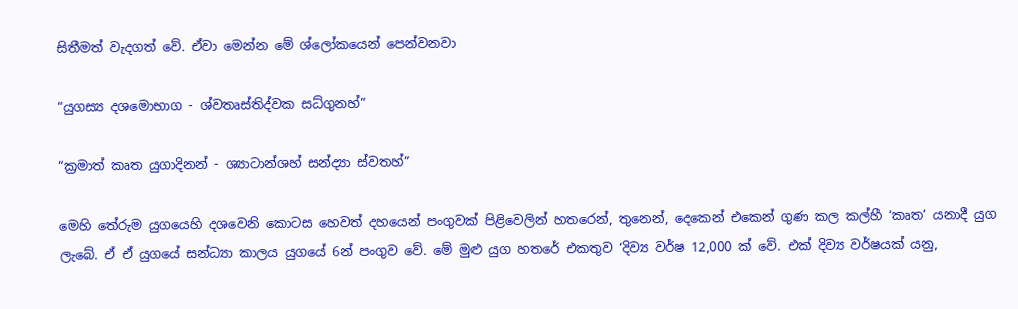සිතීමත් වැදගත් වේ. ඒවා මෙන්න මේ ශ්ලෝකයෙන් පෙන්වනවා

“යුගස්‍ය දශමොභාග - ශ්වතෘස්තිද්වක සධ්ගුනහ්”

“ක්‍රමාත් කෘත යුගාදිනන් - ශ්‍යාටාන්ශහ් සන්ද්‍යා ස්වතහ්”

මෙහි තේරුම යුගයෙහි දශවෙනි කොටස හෙවත් දහයෙන් පංගුවක් පිළිවෙලින් හතරෙන්, තුනෙන්, දෙකෙන් එකෙන් ගුණ කල කල්හී ‘කෘත’ යනාදී යුග ලැබේ. ඒ ඒ යුගයේ සන්ධ්‍යා කාලය යුගයේ 6න් පංගුව වේ. මේ මුළු යුග හතරේ එකතුව ‘දිව්‍ය වර්ෂ 12,000 ක් වේ. එක් දිව්‍ය වර්ෂයක් යනු,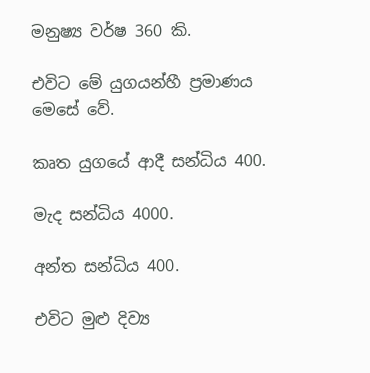මනුෂ්‍ය වර්ෂ 360 කි.

එවිට මේ යුගයන්හී ප්‍රමාණය මෙසේ වේ.

කෘත යුගයේ ආදී සන්ධිය 400.

මැද සන්ධිය 4000.

අන්ත සන්ධිය 400.

එවිට මුළු දිව්‍ය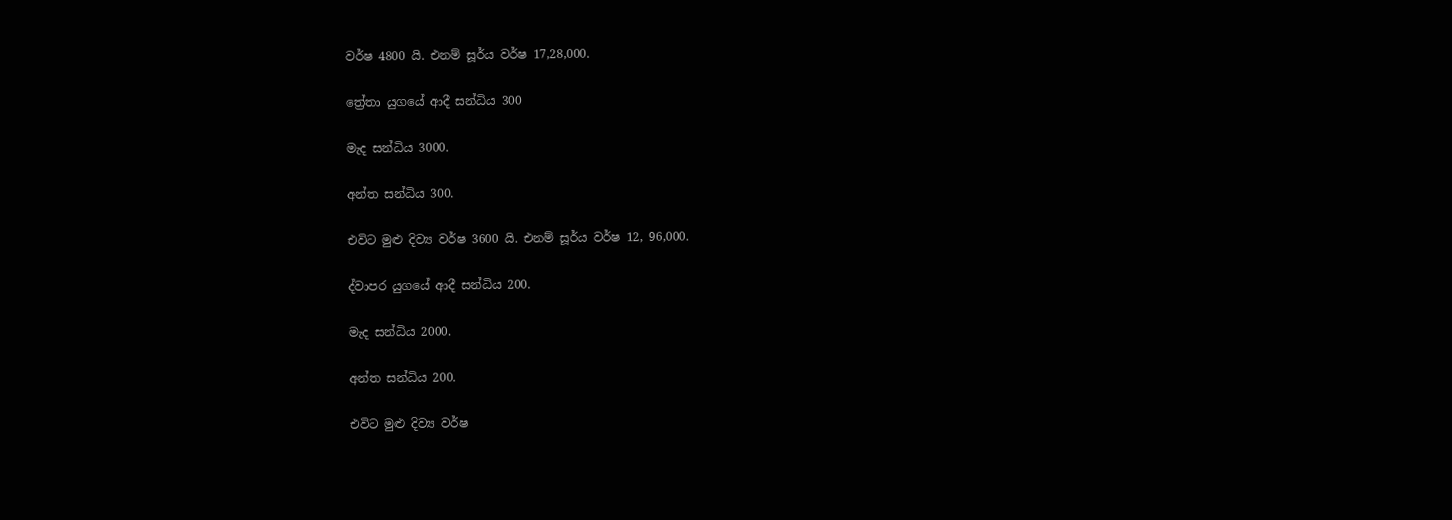වර්ෂ 4800 යි. එනම් සූර්ය වර්ෂ 17,28,000.

ත්‍රේතා යුගයේ ආදී සන්ධිය 300

මැද සන්ධිය 3000.

අන්ත සන්ධිය 300.

එවිට මුළු දිව්‍ය වර්ෂ 3600 යි. එනම් සූර්ය වර්ෂ 12, 96,000.

ද්වාපර යුගයේ ආදී සන්ධිය 200.

මැද සන්ධිය 2000.

අන්ත සන්ධිය 200.

එවිට මුළු දිව්‍ය වර්ෂ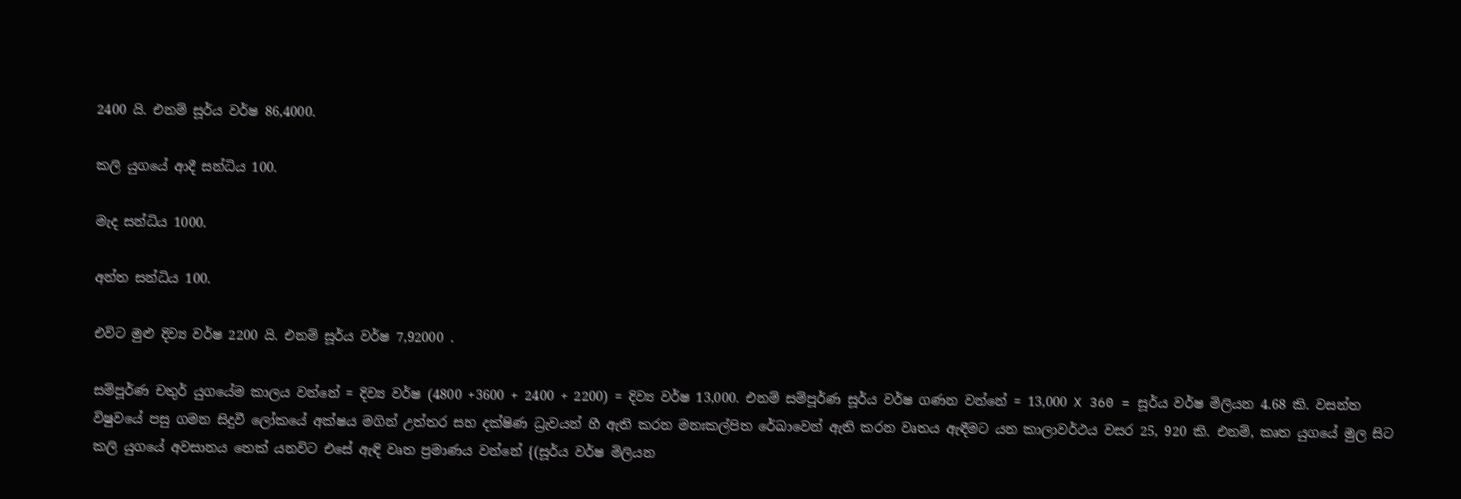2400 යි. එනම් සූර්ය වර්ෂ 86,4000.

කලි යුගයේ ආදී සන්ධිය 100.

මැද සන්ධිය 1000.

අන්ත සන්ධිය 100.

එවිට මුළු දිව්‍ය වර්ෂ 2200 යි. එනම් සූර්ය වර්ෂ 7,92000 .

සම්පූර්ණ චතුර් යුගයේම කාලය වන්නේ = දිව්‍ය වර්ෂ (4800 +3600 + 2400 + 2200) = දිව්‍ය වර්ෂ 13,000. එනම් සම්පූර්ණ සූර්ය වර්ෂ ගණන වන්නේ = 13,000 X 360 = සූර්ය වර්ෂ මිලියන 4.68 කි. වසන්ත විෂුවයේ පසු ගමන සිදුවී ලෝකයේ අක්ෂය මගින් උත්තර සහ දක්ෂිණ ධ්‍රැවයන් හී ඇති කරන මනඃකල්පිත රේඛාවෙන් ඇති කරන වෘතය ඇඳීමට යන කාලාවර්ථය වසර 25, 920 කි. එනම්, කෘත යුගයේ මුල සිට කලි යුගයේ අවසානය තෙක් යනවිට එසේ ඇඳි වෘත ප්‍රමාණය වන්නේ {(සූර්ය වර්ෂ මිලියන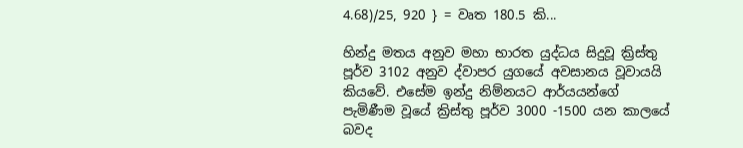4.68)/25, 920 } = වෘත 180.5 කි...

හින්දු මතය අනුව මහා භාරත යුද්ධය සිදුවූ ක්‍රිස්තු පූර්ව 3102 අනුව ද්වාපර යුගයේ අවසානය වූවායයි කියවේ. එසේම ඉන්දු නිම්නයට ආර්යයන්ගේ පැමිණීම වූයේ ක්‍රිස්තු පූර්ව 3000 -1500 යන කාලයේ බවද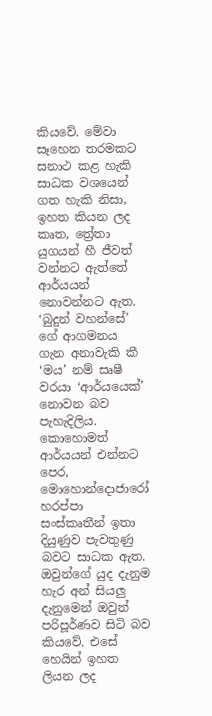කියවේ. මේවා සෑහෙන තරමකට සනාථ කළ හැකි සාධක වශයෙන් ගත හැකි නිසා, ඉහත කියන ලද කෘත, ත්‍රේතා යුගයන් හී ජීවත් වන්නට ඇත්තේ ආර්යයන් නොවන්නට ඇත. ‘බුදුන් වහන්සේ’ ගේ ආගමනය ගැන අනාවැකි කී ‘මය’ නම් සෘෂී වරයා ‘ආර්යයෙක්’ නොවන බව පැහැදිලිය. කොහොමත් ආර්යයන් එන්නට පෙර, මොහොන්දොජාරෝ හරප්පා සංස්කෘතීන් ඉතා දියුණුව පැවතුණු බවට සාධක ඇත. ඔවුන්ගේ යුද දැනුම හැර අන් සියලු දැනුමෙන් ඔවුන් පරිපූර්ණව සිටි බව කියවේ. එසේ හෙයින් ඉහත ලියන ලද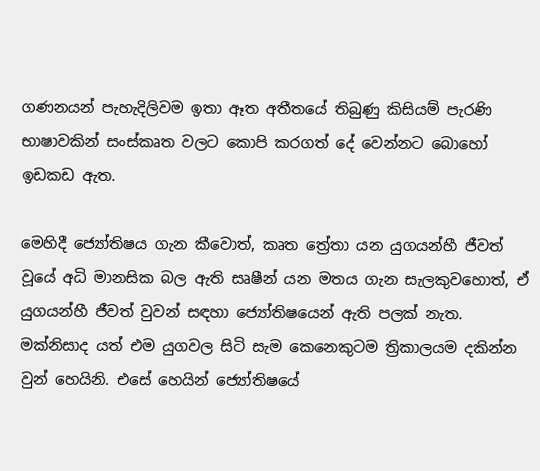ගණනයන් පැහැදිලිවම ඉතා ඈත අතීතයේ තිබුණු කිසියම් පැරණි භාෂාවකින් සංස්කෘත වලට කොපි කරගත් දේ වෙන්නට බොහෝ ඉඩකඩ ඇත.

මෙහිදී ජ්‍යෝතිෂය ගැන කීවොත්, කෘත ත්‍රේතා යන යුගයන්හී ජීවත් වූයේ අධි මානසික බල ඇති සෘෂීන් යන මතය ගැන සැලකුවහොත්, ඒ යුගයන්හී ජීවත් වුවන් සඳහා ජ්‍යෝතිෂයෙන් ඇති පලක් නැත. මක්නිසාද යත් එම යුගවල සිටි සැම කෙනෙකුටම ත්‍රිකාලයම දකින්න වුන් හෙයිනි. එසේ හෙයින් ජ්‍යෝතිෂයේ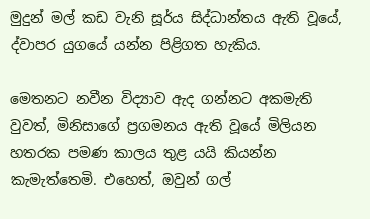මුදුන් මල් කඩ වැනි සූර්ය සිද්ධාන්තය ඇති වූයේ, ද්වාපර යුගයේ යන්න පිළිගත හැකිය.

මෙතනට නවීන විද්‍යාව ඇද ගන්නට අකමැති වුවත්, මිනිසාගේ ප්‍රගමනය ඇති වූයේ මිලියන හතරක පමණ කාලය තුළ යයි කියන්න කැමැත්තෙමි. එහෙත්, ඔවුන් ගල්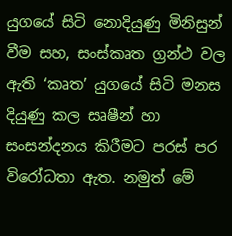යුගයේ සිටි නොදියුණු මිනිසුන් වීම සහ, සංස්කෘත ග්‍රන්ථ වල ඇති ‘කෘත’ යුගයේ සිටි මනස දියුණු කල සෘෂීන් හා සංසන්දනය කිරීමට පරස් පර විරෝධතා ඇත. නමුත් මේ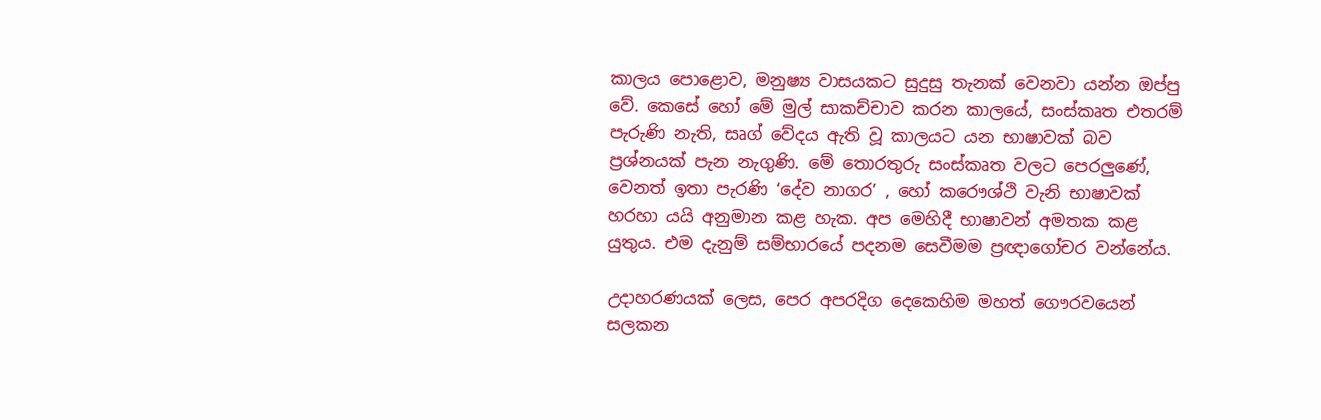කාලය පො‍ළොව, මනුෂ්‍ය වාසයකට සුදුසු තැනක් වෙනවා යන්න ඔප්පු වේ. කෙසේ හෝ මේ මුල් සාකච්චාව කරන කාලයේ, සංස්කෘත එතරම් පැරුණි නැති, සෘග් වේදය ඇති වූ කාලයට යන භාෂාවක් බව ප්‍රශ්නයක් පැන නැගුණි. මේ තොරතුරු සංස්කෘත වලට පෙරලුණේ, වෙනත් ඉතා පැරණි ‘දේව නාගර’ , හෝ කරෞශ්ථි වැනි භාෂාවක් හරහා යයි අනුමාන කළ හැක. අප මෙහිදී භාෂාවන් අමතක කළ යුතුය. එම දැනුම් සම්භාරයේ පදනම සෙවීමම ප්‍රඥාගෝචර වන්නේය.

උදාහරණයක් ලෙස, පෙර අපරදිග දෙකෙහිම මහත් ගෞරවයෙන් සලකන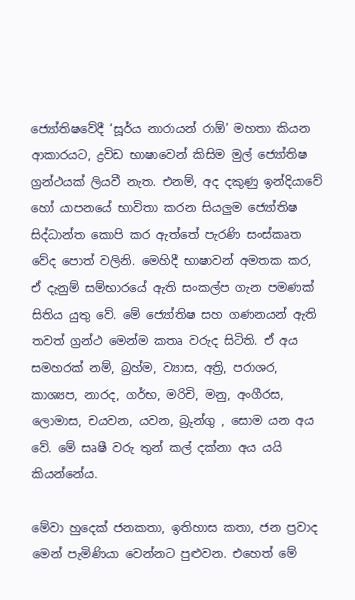ජ්‍යෝතිෂවේදී ‘සූර්ය නාරායන් රාඕ’ මහතා කියන ආකාරයට, ද්‍රවිඩ භාෂාවෙන් කිසිම මුල් ජ්‍යෝතිෂ ග්‍රන්ථයක් ලියවී නැත. එනම්, අද දකුණු ඉන්දියාවේ හෝ යාපනයේ භාවිතා කරන සියලුම ජ්‍යෝතිෂ සිද්ධාන්ත කොපි කර ඇත්තේ පැරණි සංස්කෘත වේද පොත් වලිනි. මෙහිදී භාෂාවන් අමතක කර, ඒ දැනුම් සම්භාරයේ ඇති සංකල්ප ගැන පමණක් සිතිය යුතු වේ. මේ ජ්‍යෝතිෂ සහ ගණනයන් ඇති තවත් ග්‍රන්ථ මෙන්ම කතෘ වරුද සිටිති. ඒ අය සමහරක් නම්, බ්‍රහ්ම, ව්‍යාස, අත්‍රි, පරාශර, කාශ්‍යප, නාරද, ගර්භ, මරිචි, මනු, අංගීරස, ලොමාස, චයවන, යවන, බ්‍රුන්ගු , සොම යන අය වේ. මේ සෘෂී වරු තුන් කල් දක්නා අය යයි කියන්නේය.

මේවා හුදෙක් ජනකතා, ඉතිහාස කතා, ජන ප්‍රවාද මෙන් පැමිණියා වෙන්නට පුළුවන. එහෙත් මේ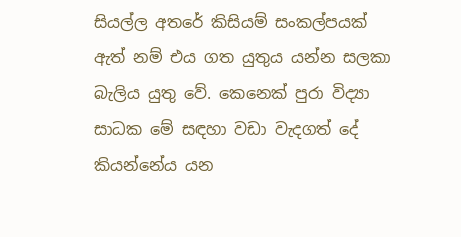සියල්ල අතරේ කිසියම් සංකල්පයක් ඇත් නම් එය ගත යුතුය යන්න සලකා බැලිය යුතු වේ. කෙනෙක් පුරා විද්‍යා සාධක මේ සඳහා වඩා වැදගත් දේ කියන්නේය යන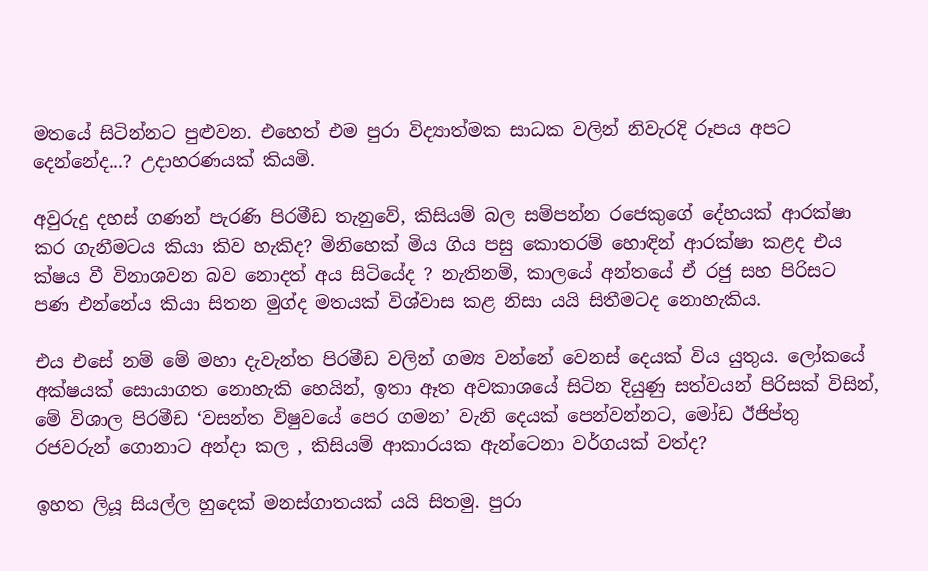මතයේ සිටින්නට පුළුවන. එහෙත් එම පුරා විද්‍යාත්මක සාධක වලින් නිවැරදි රූපය අපට දෙන්නේද...? උදාහරණයක් කියමි.

අවුරුදු දහස් ගණන් පැරණි පිරමීඩ තැනුවේ, කිසියම් බල සම්පන්න රජෙකුගේ දේහයක් ආරක්ෂා කර ගැනීමටය කියා කිව හැකිද? මිනිහෙක් මිය ගිය පසු කොතරම් හොඳින් ආරක්ෂා කළද එය ක්ෂය වී විනාශවන බව නොදත් අය සිටියේද ? නැතිනම්, කාලයේ අන්තයේ ඒ රජු සහ පිරිසට පණ එන්නේය කියා සිතන මුග්ද මතයක් විශ්වාස කළ නිසා යයි සිතීමටද නොහැකිය.

එය එසේ නම් මේ මහා දැවැන්ත පිරමීඩ වලින් ගම්‍ය වන්නේ වෙනස් දෙයක් විය යුතුය. ලෝකයේ අක්ෂයක් සොයාගත නොහැකි හෙයින්, ඉතා ඈත අවකාශයේ සිටින දියුණු සත්වයන් පිරිසක් විසින්, මේ විශාල පිරමීඩ ‘වසන්ත විෂුවයේ පෙර ගමන’ වැනි දෙයක් පෙන්වන්නට, මෝඩ ඊජිප්තු රජවරුන් ගොනාට අන්දා කල , කිසියම් ආකාරයක ඇන්ටෙනා වර්ගයක් වත්ද?

ඉහත ලියූ සියල්ල හුදෙක් මනස්ගාතයක් යයි සිතමු. පුරා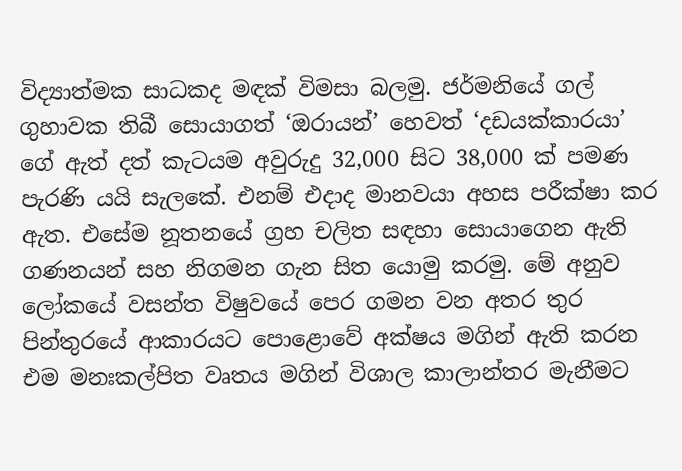විද්‍යාත්මක සාධකද මඳක් විමසා බලමු. ජර්මනියේ ගල් ගුහාවක තිබී සොයාගත් ‘ඔරායන්’ හෙවත් ‘දඩයක්කාරයා’ ගේ ඇත් දත් කැටයම අවුරුදු 32,000 සිට 38,000 ක් පමණ පැරණි යයි සැලකේ. එනම් එදාද මානවයා අහස පරීක්ෂා කර ඇත. එසේම නූතනයේ ග්‍රහ චලිත සඳහා සොයාගෙන ඇති ගණනයන් සහ නිගමන ගැන සිත යොමු කරමු. මේ අනුව ලෝකයේ වසන්ත විෂුවයේ පෙර ගමන වන අතර තුර පින්තුරයේ ආකාරයට පොළොවේ අක්ෂය මගින් ඇති කරන එම මනඃකල්පිත වෘතය මගින් විශාල කාලාන්තර මැනීමට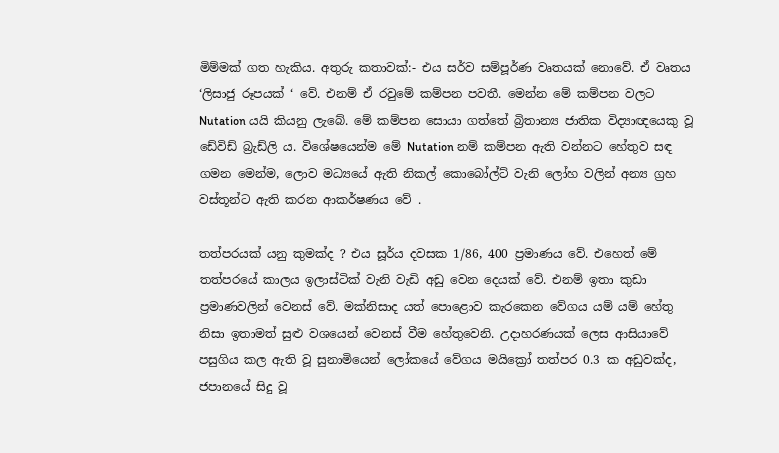මිම්මක් ගත හැකිය. අතුරු කතාවක්:- එය සර්ව සම්පූර්ණ වෘතයක් නොවේ. ඒ වෘතය ‘ලිසාජු රූපයක් ‘ වේ. එනම් ඒ රවුමේ කම්පන පවතී. මෙන්න මේ කම්පන වලට Nutation යයි කියනු ලැබේ. මේ කම්පන සොයා ගත්තේ බ්‍රිතාන්‍ය ජාතික විද්‍යාඥයෙකු වූ ඩේවිඩ් බ්‍රැඩ්ලි ය. විශේෂයෙන්ම මේ Nutation නම් කම්පන ඇති වන්නට හේතුව සඳ ගමන මෙන්ම, ලොව මධ්‍යයේ ඇති නිකල් කොබෝල්ට් වැනි ලෝහ වලින් අන්‍ය ග්‍රහ වස්තූන්ට ඇති කරන ආකර්ෂණය වේ .

තත්පරයක් යනු කුමක්ද ? එය සූර්ය දවසක 1/86, 400 ප්‍රමාණය වේ. එහෙත් මේ තත්පරයේ කාලය ඉලාස්ටික් වැනි වැඩි අඩු වෙන දෙයක් වේ. එනම් ඉතා කුඩා ප්‍රමාණවලින් වෙනස් වේ. මක්නිසාද යත් පොළොව කැරකෙන වේගය යම් යම් හේතු නිසා ඉතාමත් සුළු වශයෙන් වෙනස් වීම හේතුවෙනි. උදාහරණයක් ලෙස ආසියාවේ පසුගිය කල ඇති වූ සුනාමියෙන් ලෝකයේ වේගය මයික්‍රෝ තත්පර 0.3 ක අඩුවක්ද, ජපානයේ සිදු වූ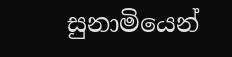සුනාමියෙන්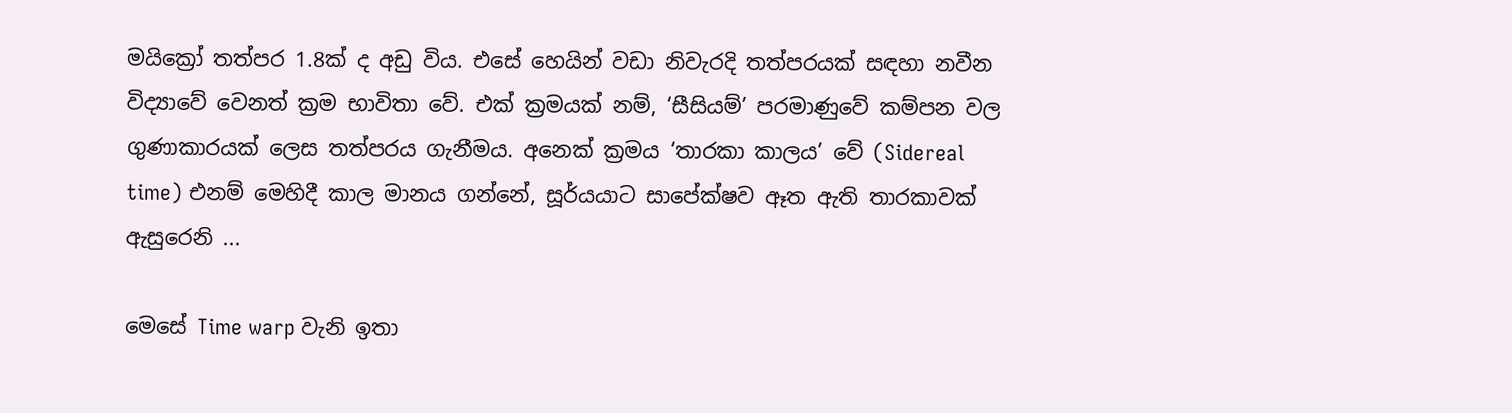මයික්‍රෝ තත්පර 1.8ක් ද අඩු විය. එසේ හෙයින් වඩා නිවැරදි තත්පරයක් සඳහා නවීන විද්‍යාවේ වෙනත් ක්‍රම භාවිතා වේ. එක් ක්‍රමයක් නම්, ‘සීසියම්’ පරමාණුවේ කම්පන වල ගුණාකාරයක් ලෙස තත්පරය ගැනීමය. අනෙක් ක්‍රමය ‘තාරකා කාලය’ වේ (Sidereal time) එනම් මෙහිදී කාල මානය ගන්නේ, සූර්යයාට සාපේක්ෂව ඈත ඇති තාරකාවක් ඇසුරෙනි ...

මෙසේ Time warp වැනි ඉතා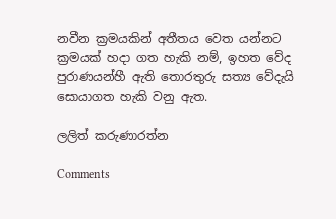නවීන ක්‍රමයකින් අතීතය වෙත යන්නට ක්‍රමයක් හදා ගත හැකි නම්, ඉහත වේද පුරාණයන්හී ඇති තොරතුරු සත්‍ය වේදැයි සොයාගත හැකි වනු ඇත.

ලලිත් කරුණාරත්න

Comments